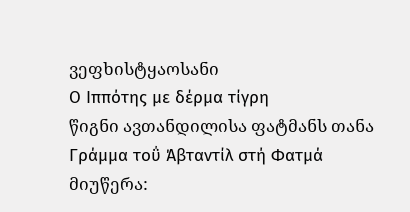ვეფხისტყაოსანი
Ο Ιππότης με δέρμα τίγρη
წიგნი ავთანდილისა ფატმანს თანა
Γράμμα τοΰ Άβταντίλ στή Φατμά
მიუწერა: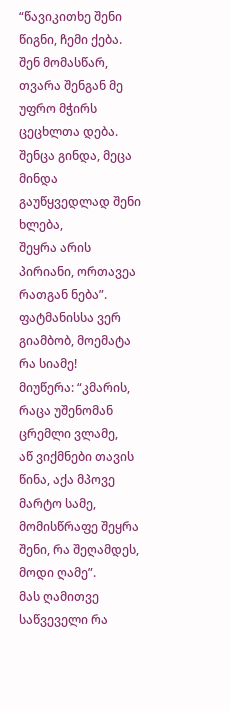“წავიკითხე შენი წიგნი, ჩემი ქება.
შენ მომასწარ, თვარა შენგან მე უფრო მჭირს ცეცხლთა დება.
შენცა გინდა, მეცა მინდა გაუწყვედლად შენი ხლება,
შეყრა არის პირიანი, ორთავეა რათგან ნება”.
ფატმანისსა ვერ გიამბობ, მოემატა რა სიამე!
მიუწერა: “კმარის, რაცა უშენომან ცრემლი ვლამე,
აწ ვიქმნები თავის წინა, აქა მპოვე მარტო სამე,
მომისწრაფე შეყრა შენი, რა შეღამდეს, მოდი ღამე”.
მას ღამითვე საწვეველი რა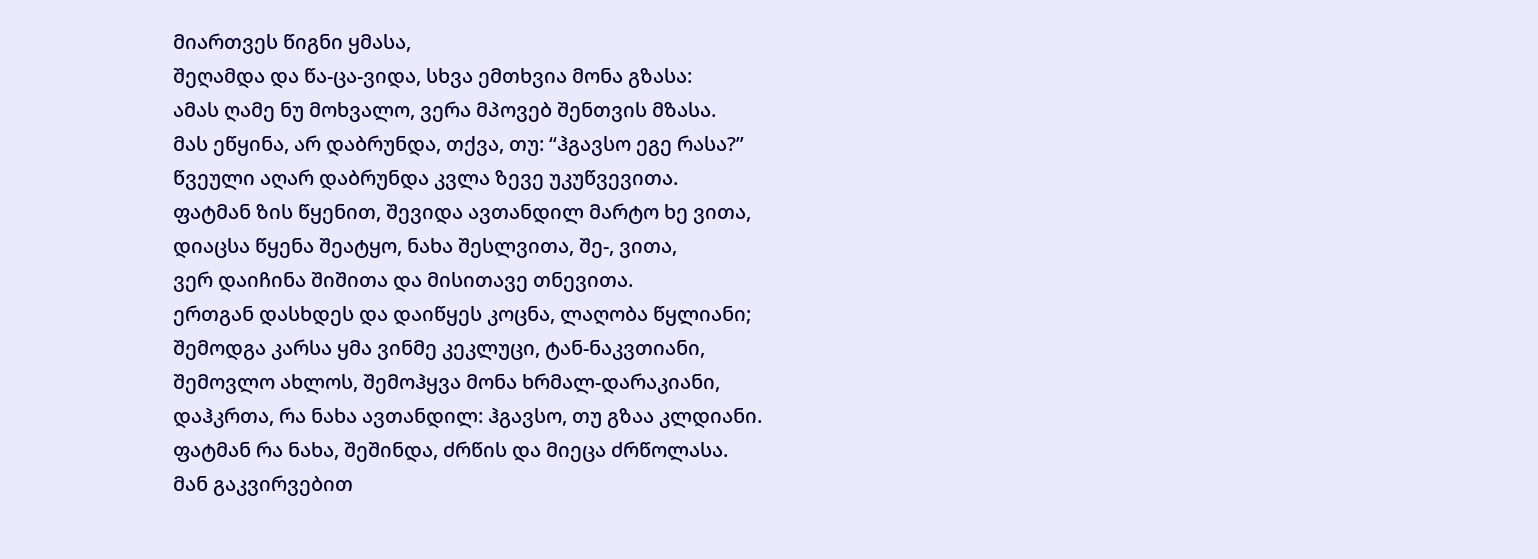მიართვეს წიგნი ყმასა,
შეღამდა და წა-ცა-ვიდა, სხვა ემთხვია მონა გზასა:
ამას ღამე ნუ მოხვალო, ვერა მპოვებ შენთვის მზასა.
მას ეწყინა, არ დაბრუნდა, თქვა, თუ: “ჰგავსო ეგე რასა?”
წვეული აღარ დაბრუნდა კვლა ზევე უკუწვევითა.
ფატმან ზის წყენით, შევიდა ავთანდილ მარტო ხე ვითა,
დიაცსა წყენა შეატყო, ნახა შესლვითა, შე-, ვითა,
ვერ დაიჩინა შიშითა და მისითავე თნევითა.
ერთგან დასხდეს და დაიწყეს კოცნა, ლაღობა წყლიანი;
შემოდგა კარსა ყმა ვინმე კეკლუცი, ტან-ნაკვთიანი,
შემოვლო ახლოს, შემოჰყვა მონა ხრმალ-დარაკიანი,
დაჰკრთა, რა ნახა ავთანდილ: ჰგავსო, თუ გზაა კლდიანი.
ფატმან რა ნახა, შეშინდა, ძრწის და მიეცა ძრწოლასა.
მან გაკვირვებით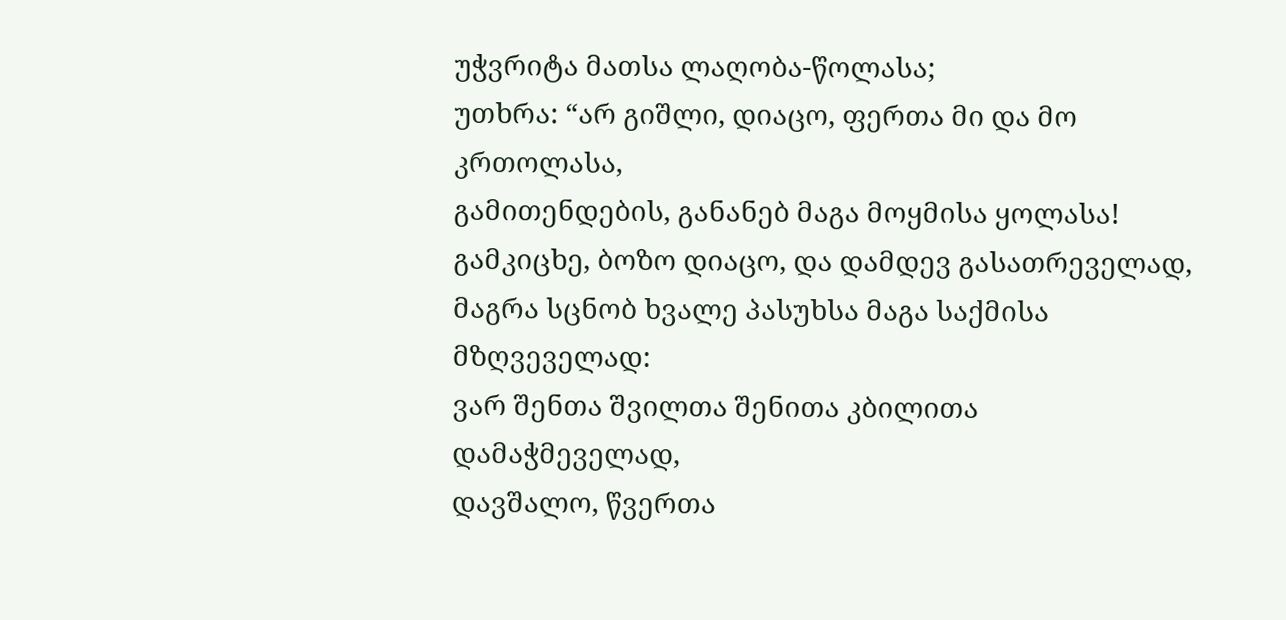უჭვრიტა მათსა ლაღობა-წოლასა;
უთხრა: “არ გიშლი, დიაცო, ფერთა მი და მო კრთოლასა,
გამითენდების, განანებ მაგა მოყმისა ყოლასა!
გამკიცხე, ბოზო დიაცო, და დამდევ გასათრეველად,
მაგრა სცნობ ხვალე პასუხსა მაგა საქმისა მზღვეველად:
ვარ შენთა შვილთა შენითა კბილითა დამაჭმეველად,
დავშალო, წვერთა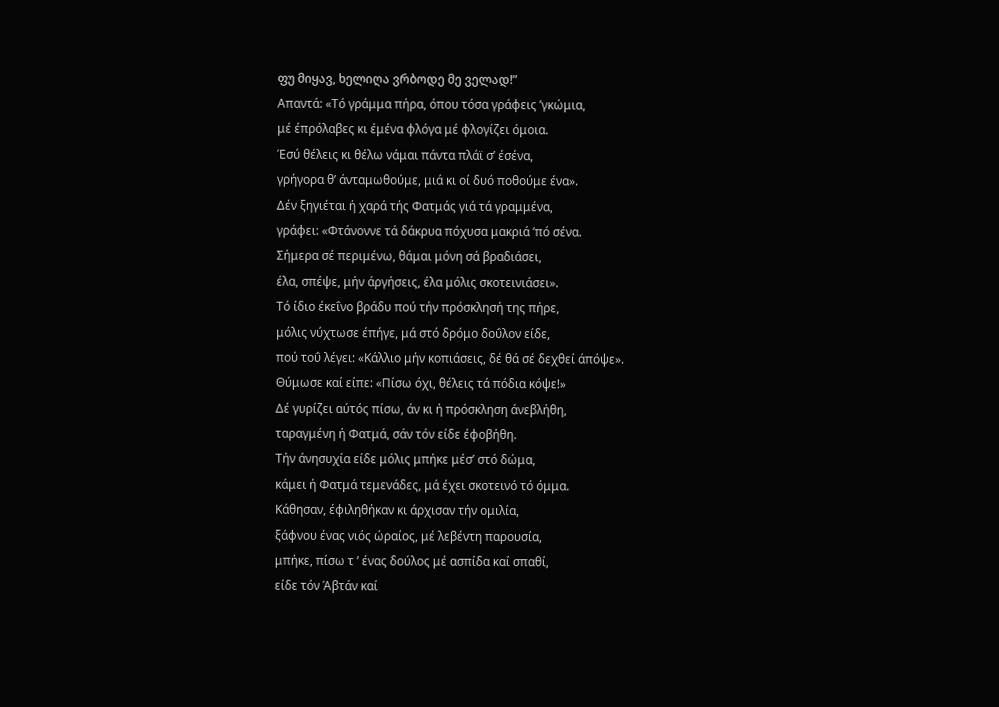ფუ მიყავ, ხელიღა ვრბოდე მე ველად!”
Απαντά: «Τό γράμμα πήρα, όπου τόσα γράφεις ’γκώμια,
μέ έπρόλαβες κι έμένα φλόγα μέ φλογίζει όμοια.
Έσύ θέλεις κι θέλω νάμαι πάντα πλάϊ σ’ έσένα,
γρήγορα θ’ άνταμωθούμε, μιά κι οί δυό ποθούμε ένα».
Δέν ξηγιέται ή χαρά τής Φατμάς γιά τά γραμμένα,
γράφει: «Φτάνοννε τά δάκρυα πόχυσα μακριά ’πό σένα.
Σήμερα σέ περιμένω, θάμαι μόνη σά βραδιάσει,
έλα, σπέψε, μήν άργήσεις, έλα μόλις σκοτεινιάσει».
Τό ίδιο έκεΐνο βράδυ πού τήν πρόσκλησή της πήρε,
μόλις νύχτωσε έπήγε, μά στό δρόμο δοΰλον είδε,
πού τοΰ λέγει: «Κάλλιο μήν κοπιάσεις, δέ θά σέ δεχθεί άπόψε».
Θύμωσε καί είπε: «Πίσω όχι, θέλεις τά πόδια κόψε!»
Δέ γυρίζει αύτός πίσω, άν κι ή πρόσκληση άνεβλήθη,
ταραγμένη ή Φατμά, σάν τόν είδε έφοβήθη.
Τήν άνησυχία είδε μόλις μπήκε μέσ’ στό δώμα,
κάμει ή Φατμά τεμενάδες, μά έχει σκοτεινό τό όμμα.
Κάθησαν, έφιληθήκαν κι άρχισαν τήν ομιλία,
ξάφνου ένας νιός ώραίος, μέ λεβέντη παρουσία,
μπήκε, πίσω τ ’ ένας δούλος μέ ασπίδα καί σπαθί,
είδε τόν Άβτάν καί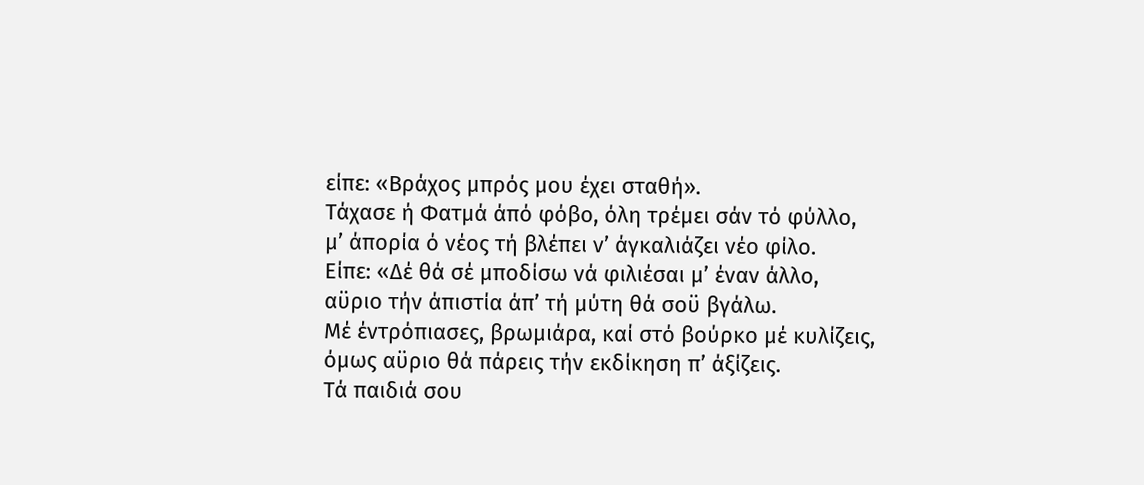είπε: «Βράχος μπρός μου έχει σταθή».
Τάχασε ή Φατμά άπό φόβο, όλη τρέμει σάν τό φύλλο,
μ’ άπορία ό νέος τή βλέπει ν’ άγκαλιάζει νέο φίλο.
Είπε: «Δέ θά σέ μποδίσω νά φιλιέσαι μ’ έναν άλλο,
αϋριο τήν άπιστία άπ’ τή μύτη θά σοϋ βγάλω.
Μέ έντρόπιασες, βρωμιάρα, καί στό βούρκο μέ κυλίζεις,
όμως αϋριο θά πάρεις τήν εκδίκηση π’ άξίζεις.
Τά παιδιά σου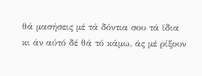θά μασήσεις μέ τά δόντια σου τά ϊδια
κι άν αύτό δέ θά τό κάμω, άς μέ ρίξουν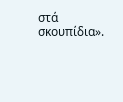στά σκουπίδια».